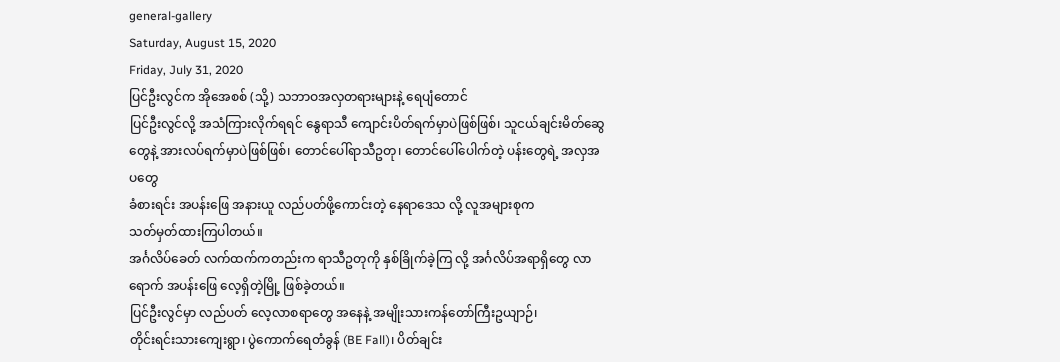general-gallery
Saturday, August 15, 2020
Friday, July 31, 2020
ပြင်ဦးလွင်က အိုအေစစ် (သို့) သဘာဝအလှတရားများနဲ့ ရေပျံတောင်
ပြင်ဦးလွင်လို့ အသံကြားလိုက်ရရင် နွေရာသီ ကျောင်းပိတ်ရက်မှာပဲဖြစ်ဖြစ်၊ သူငယ်ချင်းမိတ်ဆွေတွေနဲ့ အားလပ်ရက်မှာပဲဖြစ်ဖြစ်၊ တောင်ပေါ်ရာသီဥတု၊ တောင်ပေါ်ပေါက်တဲ့ ပန်းတွေရဲ့ အလှအပတွေ
ခံစားရင်း အပန်းဖြေ အနားယူ လည်ပတ်ဖို့ကောင်းတဲ့ နေရာဒေသ လို့ လူအများစုက
သတ်မှတ်ထားကြပါတယ်။
အင်္ဂလိပ်ခေတ် လက်ထက်ကတည်းက ရာသီဥတုကို နှစ်ခြိုက်ခဲ့ကြ လို့ အင်္ဂလိပ်အရာရှိတွေ လာရောက် အပန်းဖြေ လေ့ရှိတဲ့မြို့ ဖြစ်ခဲ့တယ်။
ပြင်ဦးလွင်မှာ လည်ပတ် လေ့လာစရာတွေ အနေနဲ့ အမျိုးသားကန်တော်ကြီးဥယျာဉ်၊
တိုင်းရင်းသားကျေးရွာ၊ ပွဲကောက်ရေတံခွန် (BE Fall)၊ ပိတ်ချင်း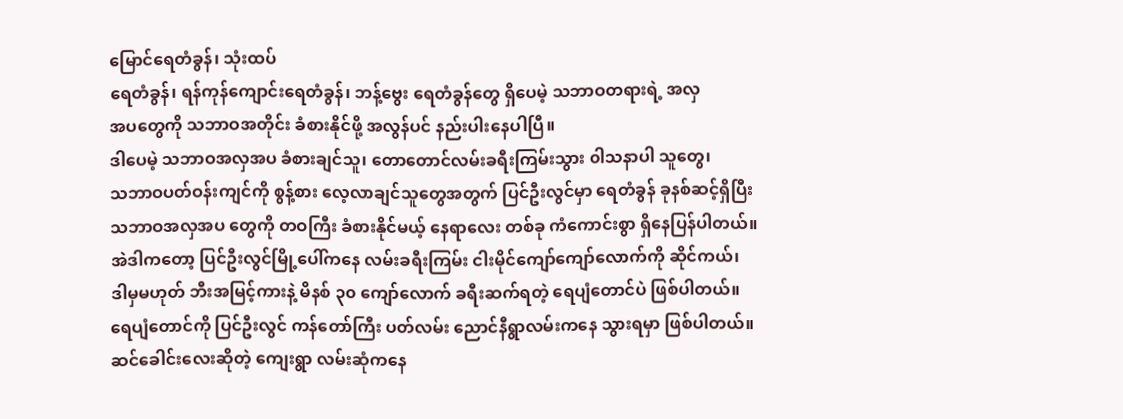မြောင်ရေတံခွန်၊ သုံးထပ်
ရေတံခွန်၊ ရန်ကုန်ကျောင်းရေတံခွန်၊ ဘန့်ဗွေး ရေတံခွန်တွေ ရှိပေမဲ့ သဘာဝတရားရဲ့ အလှ
အပတွေကို သဘာဝအတိုင်း ခံစားနိုင်ဖို့ အလွန်ပင် နည်းပါးနေပါပြီ။
ဒါပေမဲ့ သဘာဝအလှအပ ခံစားချင်သူ၊ တောတောင်လမ်းခရီးကြမ်းသွား ၀ါသနာပါ သူတွေ၊
သဘာဝပတ်ဝန်းကျင်ကို စွန့်စား လေ့လာချင်သူတွေအတွက် ပြင်ဦးလွင်မှာ ရေတံခွန် ခုနစ်ဆင့်ရှိပြီး
သဘာဝအလှအပ တွေကို တဝကြီး ခံစားနိုင်မယ့် နေရာလေး တစ်ခု ကံကောင်းစွာ ရှိနေပြန်ပါတယ်။
အဲဒါကတော့ ပြင်ဦးလွင်မြို့ပေါ်ကနေ လမ်းခရီးကြမ်း ငါးမိုင်ကျော်ကျော်လောက်ကို ဆိုင်ကယ်၊
ဒါမှမဟုတ် ဘီးအမြင့်ကားနဲ့ မိနစ် ၃၀ ကျော်လောက် ခရီးဆက်ရတဲ့ ရေပျံတောင်ပဲ ဖြစ်ပါတယ်။
ရေပျံတောင်ကို ပြင်ဦးလွင် ကန်တော်ကြီး ပတ်လမ်း ညောင်နီရွာလမ်းကနေ သွားရမှာ ဖြစ်ပါတယ်။
ဆင်ခေါင်းလေးဆိုတဲ့ ကျေးရွာ လမ်းဆုံကနေ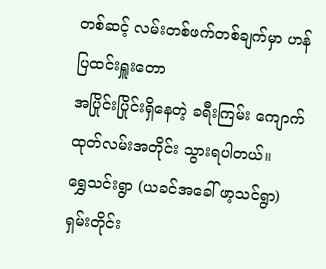တစ်ဆင့် လမ်းတစ်ဖက်တစ်ချက်မှာ ဟန်ပြထင်းရှူးတော
အပြိုင်းပြိုင်းရှိနေတဲ့ ခရီးကြမ်း ကျောက်ထုတ်လမ်းအတိုင်း သွားရပါတယ်။
ရွှေသင်းရွာ (ယခင်အခေါ် ဖာ့သင်ရွာ) ရှမ်းတိုင်း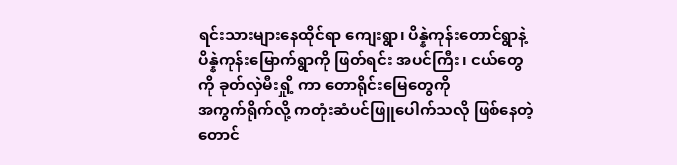ရင်းသားများနေထိုင်ရာ ကျေးရွာ၊ ပိန္နဲကုန်းတောင်ရွာနဲ့
ပိန္နဲကုန်းမြောက်ရွာကို ဖြတ်ရင်း အပင်ကြီး၊ ငယ်တွေကို ခုတ်လှဲမီးရှို့ ကာ တောရိုင်းမြေတွေကို
အကွက်ရိုက်လို့ ကတုံးဆံပင်ဖြူပေါက်သလို ဖြစ်နေတဲ့ တောင်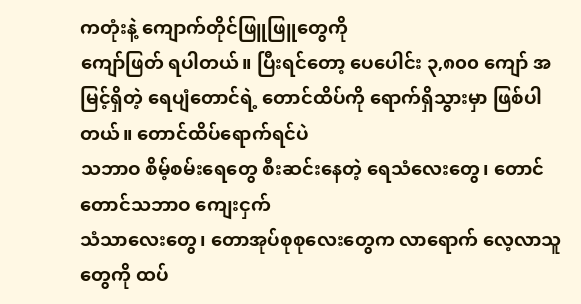ကတုံးနဲ့ ကျောက်တိုင်ဖြူဖြူတွေကို
ကျော်ဖြတ် ရပါတယ်။ ပြီးရင်တော့ ပေပေါင်း ၃,၈၀၀ ကျော် အမြင့်ရှိတဲ့ ရေပျံတောင်ရဲ့ တောင်ထိပ်ကို ရောက်ရှိသွားမှာ ဖြစ်ပါတယ်။ တောင်ထိပ်ရောက်ရင်ပဲ
သဘာဝ စိမ့်စမ်းရေတွေ စီးဆင်းနေတဲ့ ရေသံလေးတွေ၊ တောင်တောင်သဘာဝ ကျေးငှက်
သံသာလေးတွေ၊ တောအုပ်စုစုလေးတွေက လာရောက် လေ့လာသူတွေကို ထပ်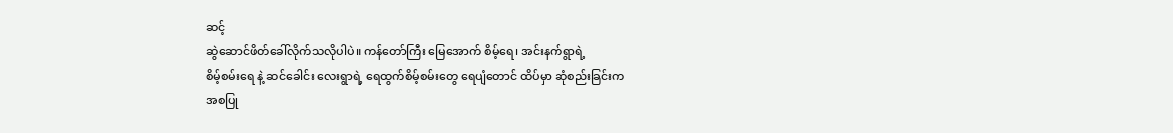ဆင့်
ဆွဲဆောင်ဖိတ်ခေါ်လိုက်သလိုပါပဲ။ ကန်တော်ကြီး မြေအောက် စိမ့်ရေ၊ အင်းနက်ရွာရဲ့
စိမ့်စမ်းရေ နဲ့ ဆင်ခေါင်း လေးရွာရဲ့ ရေထွက်စိမ့်စမ်းတွေ ရေပျံတောင် ထိပ်မှာ ဆုံစည်းခြင်းက
အစပြု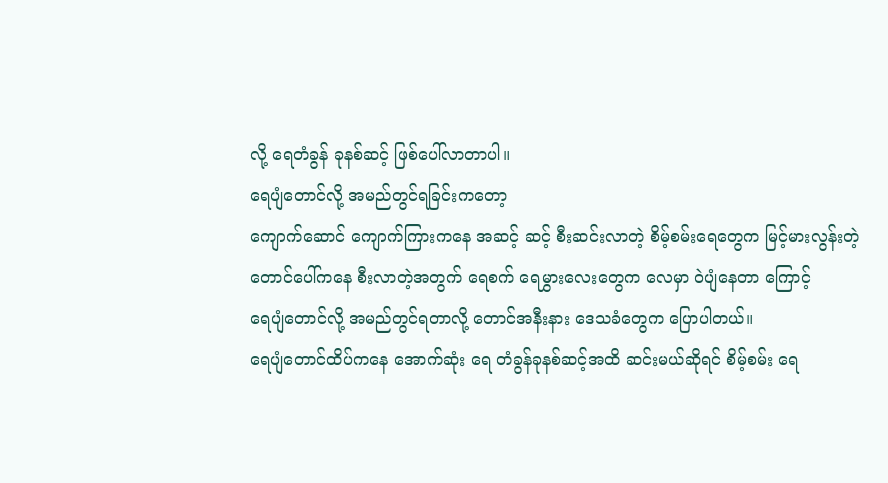လို့ ရေတံခွန် ခုနစ်ဆင့် ဖြစ်ပေါ်လာတာပါ။
ရေပျံတောင်လို့ အမည်တွင်ရခြင်းကတော့
ကျောက်ဆောင် ကျောက်ကြားကနေ အဆင့် ဆင့် စီးဆင်းလာတဲ့ စိမ့်စမ်းရေတွေက မြင့်မားလွန်းတဲ့
တောင်ပေါ်ကနေ စီးလာတဲ့အတွက် ရေစက် ရေမွှားလေးတွေက လေမှာ ၀ဲပျံနေတာ ကြောင့်
ရေပျံတောင်လို့ အမည်တွင်ရတာလို့ တောင်အနီးနား ဒေသခံတွေက ပြောပါတယ်။
ရေပျံတောင်ထိပ်ကနေ အောက်ဆုံး ရေ တံခွန်ခုနစ်ဆင့်အထိ ဆင်းမယ်ဆိုရင် စိမ့်စမ်း ရေ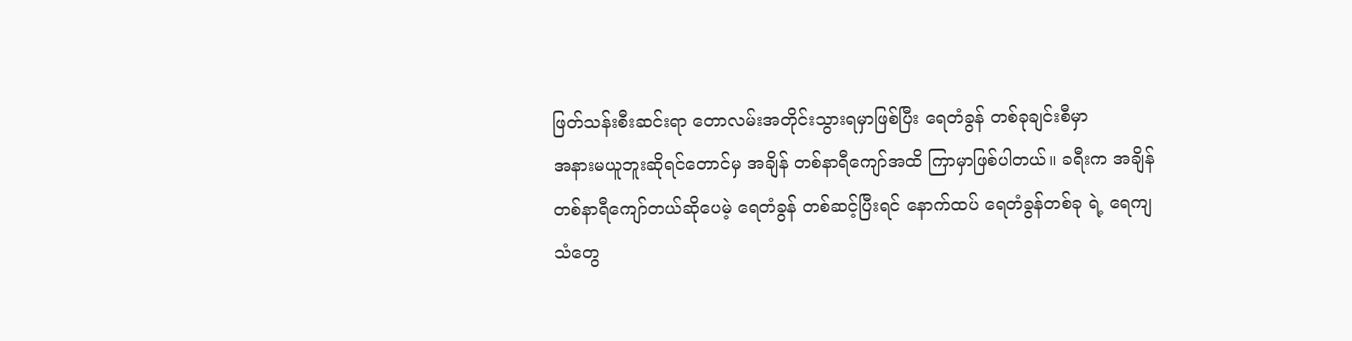ဖြတ်သန်းစီးဆင်းရာ တောလမ်းအတိုင်းသွားရမှာဖြစ်ပြီး ရေတံခွန် တစ်ခုချင်းစီမှာ
အနားမယူဘူးဆိုရင်တောင်မှ အချိန် တစ်နာရီကျော်အထိ ကြာမှာဖြစ်ပါတယ်။ ခရီးက အချိန်
တစ်နာရီကျော်တယ်ဆိုပေမဲ့ ရေတံခွန် တစ်ဆင့်ပြီးရင် နောက်ထပ် ရေတံခွန်တစ်ခု ရဲ့ ရေကျ
သံတွေ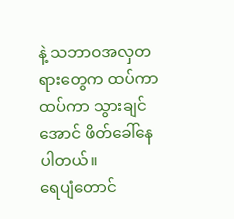နဲ့ သဘာဝအလှတရားတွေက ထပ်ကာထပ်ကာ သွားချင်အောင် ဖိတ်ခေါ်နေ ပါတယ်။
ရေပျံတောင်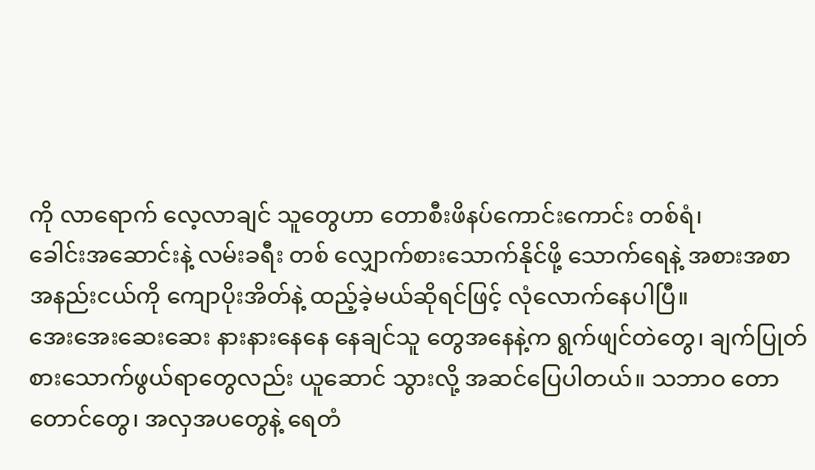ကို လာရောက် လေ့လာချင် သူတွေဟာ တောစီးဖိနပ်ကောင်းကောင်း တစ်ရံ၊
ခေါင်းအဆောင်းနဲ့ လမ်းခရီး တစ် လျှောက်စားသောက်နိုင်ဖို့ သောက်ရေနဲ့ အစားအစာ
အနည်းငယ်ကို ကျောပိုးအိတ်နဲ့ ထည့်ခဲ့မယ်ဆိုရင်ဖြင့် လုံလောက်နေပါပြီ။
အေးအေးဆေးဆေး နားနားနေနေ နေချင်သူ တွေအနေနဲ့က ရွက်ဖျင်တဲတွေ၊ ချက်ပြုတ်
စားသောက်ဖွယ်ရာတွေလည်း ယူဆောင် သွားလို့ အဆင်ပြေပါတယ်။ သဘာဝ တော
တောင်တွေ၊ အလှအပတွေနဲ့ ရေတံ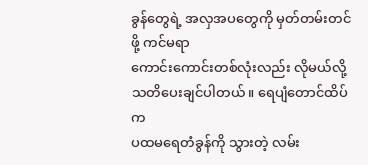ခွန်တွေရဲ့ အလှအပတွေကို မှတ်တမ်းတင်ဖို့ ကင်မရာ
ကောင်းကောင်းတစ်လုံးလည်း လိုမယ်လို့ သတိပေးချင်ပါတယ်။ ရေပျံတောင်ထိပ်က
ပထမရေတံခွန်ကို သွားတဲ့ လမ်း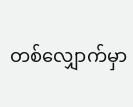တစ်လျှောက်မှာ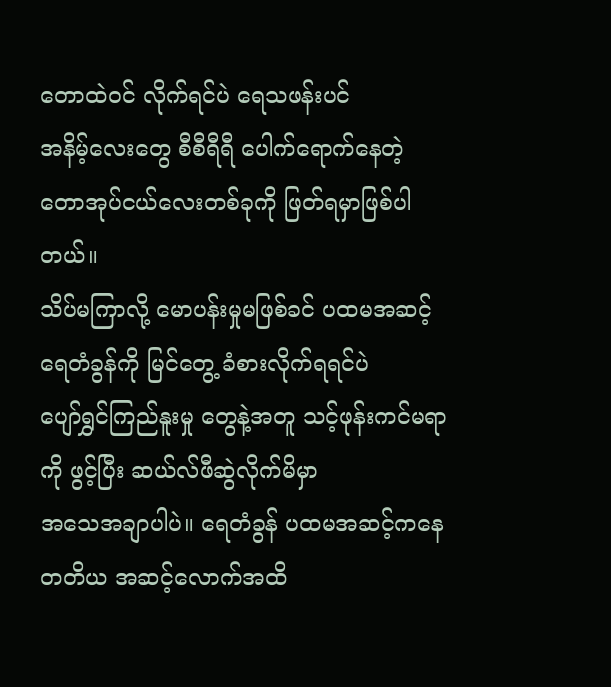တောထဲဝင် လိုက်ရင်ပဲ ရေသဖန်းပင်
အနိမ့်လေးတွေ စီစီရီရီ ပေါက်ရောက်နေတဲ့ တောအုပ်ငယ်လေးတစ်ခုကို ဖြတ်ရမှာဖြစ်ပါတယ်။
သိပ်မကြာလို့ မောပန်းမှုမဖြစ်ခင် ပထမအဆင့် ရေတံခွန်ကို မြင်တွေ့ ခံစားလိုက်ရရင်ပဲ
ပျော်ရွှင်ကြည်နူးမှု တွေနဲ့အတူ သင့်ဖုန်းကင်မရာကို ဖွင့်ပြီး ဆယ်လ်ဖီဆွဲလိုက်မိမှာ
အသေအချာပါပဲ။ ရေတံခွန် ပထမအဆင့်ကနေ တတိယ အဆင့်လောက်အထိ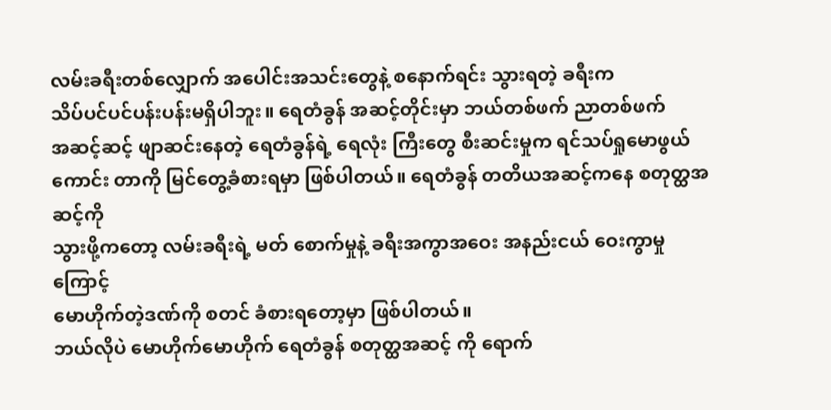လမ်းခရီးတစ်လျှောက် အပေါင်းအသင်းတွေနဲ့ စနောက်ရင်း သွားရတဲ့ ခရီးက
သိပ်ပင်ပင်ပန်းပန်းမရှိပါဘူး။ ရေတံခွန် အဆင့်တိုင်းမှာ ဘယ်တစ်ဖက် ညာတစ်ဖက်
အဆင့်ဆင့် ဖျာဆင်းနေတဲ့ ရေတံခွန်ရဲ့ ရေလုံး ကြီးတွေ စီးဆင်းမှုက ရင်သပ်ရှုမောဖွယ်ကောင်း တာကို မြင်တွေ့ခံစားရမှာ ဖြစ်ပါတယ်။ ရေတံခွန် တတိယအဆင့်ကနေ စတုတ္ထအဆင့်ကို
သွားဖို့ကတော့ လမ်းခရီးရဲ့ မတ် စောက်မှုနဲ့ ခရီးအကွာအဝေး အနည်းငယ် ဝေးကွာမှုကြောင့်
မောဟိုက်တဲ့ဒဏ်ကို စတင် ခံစားရတော့မှာ ဖြစ်ပါတယ်။
ဘယ်လိုပဲ မောဟိုက်မောဟိုက် ရေတံခွန် စတုတ္ထအဆင့် ကို ရောက်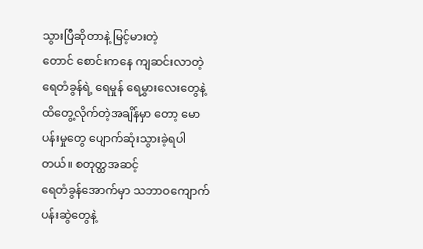သွားပြီဆိုတာနဲ့ မြင့်မားတဲ့
တောင် စောင်းကနေ ကျဆင်းလာတဲ့ ရေတံခွန်ရဲ့ ရေမှုန် ရေမွှားလေးတွေနဲ့ ထိတွေ့လိုက်တဲ့အချိန်မှာ တော့ မောပန်းမှုတွေ ပျောက်ဆုံးသွားခဲ့ရပါ တယ်။ စတုတ္ထအဆင့်
ရေတံခွန်အောက်မှာ သဘာဝကျောက်ပန်းဆွဲတွေနဲ့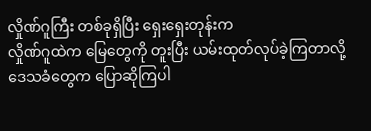လှိုဏ်ဂူကြီး တစ်ခုရှိပြီး ရှေးရှေးတုန်းက
လှိုဏ်ဂူထဲက မြေတွေကို တူးပြီး ယမ်းထုတ်လုပ်ခဲ့ကြတာလို့ ဒေသခံတွေက ပြောဆိုကြပါ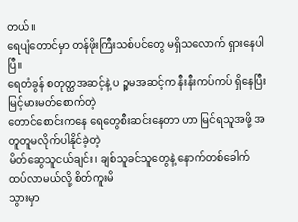တယ်။
ရေပျံတောင်မှာ တန်ဖိုးကြီးသစ်ပင်တွေ မရှိသလောက် ရှားနေပါပြီ။
ရေတံခွန် စတုတ္ထအဆင့်နဲ့ ပ ဉ္စမအဆင့်က နီးနီးကပ်ကပ် ရှိနေပြီး မြင့်မားမတ်စောက်တဲ့
တောင်စောင်းကနေ ရေတွေစီးဆင်းနေတာ ဟာ မြင်ရသူအဖို့ အတူတူမလိုက်ပါနိုင်ခဲ့တဲ့
မိတ်ဆွေသူငယ်ချင်း၊ ချစ်သူခင်သူတွေနဲ့ နောက်တစ်ခေါက် ထပ်လာမယ်လို့ စိတ်ကူးမိ
သွားမှာ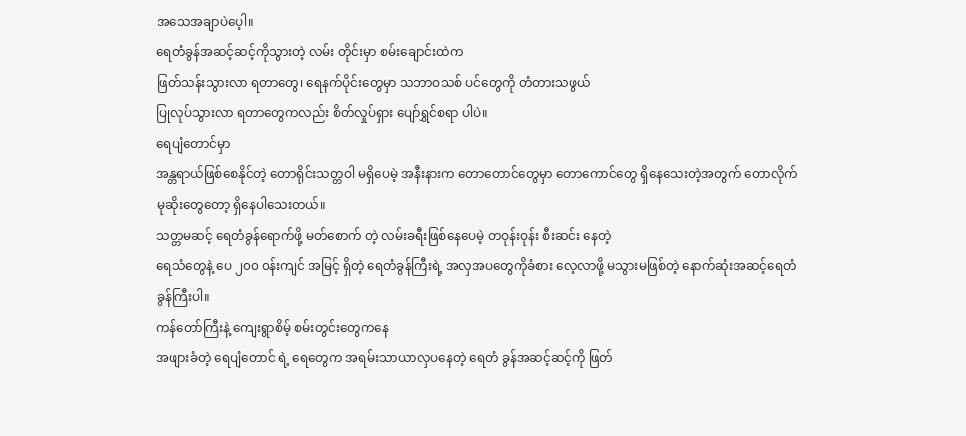အသေအချာပဲပေ့ါ။
ရေတံခွန်အဆင့်ဆင့်ကိုသွားတဲ့ လမ်း တိုင်းမှာ စမ်းချောင်းထဲက
ဖြတ်သန်းသွားလာ ရတာတွေ၊ ရေနက်ပိုင်းတွေမှာ သဘာဝသစ် ပင်တွေကို တံတားသဖွယ်
ပြုလုပ်သွားလာ ရတာတွေကလည်း စိတ်လှုပ်ရှား ပျော်ရွှင်စရာ ပါပဲ။
ရေပျံတောင်မှာ
အန္တရာယ်ဖြစ်စေနိုင်တဲ့ တောရိုင်းသတ္တဝါ မရှိပေမဲ့ အနီးနားက တောတောင်တွေမှာ တောကောင်တွေ ရှိနေသေးတဲ့အတွက် တောလိုက်မုဆိုးတွေတော့ ရှိနေပါသေးတယ်။
သတ္တမဆင့် ရေတံခွန်ရောက်ဖို့ မတ်စောက် တဲ့ လမ်းခရီးဖြစ်နေပေမဲ့ တဝုန်းဝုန်း စီးဆင်း နေတဲ့
ရေသံတွေနဲ့ ပေ ၂၀၀ ၀န်းကျင် အမြင့် ရှိတဲ့ ရေတံခွန်ကြီးရဲ့ အလှအပတွေကိုခံစား လေ့လာဖို့ မသွားမဖြစ်တဲ့ နောက်ဆုံးအဆင့်ရေတံခွန်ကြီးပါ။
ကန်တော်ကြီးနဲ့ ကျေးရွာစိမ့် စမ်းတွင်းတွေကနေ
အဖျားခံတဲ့ ရေပျံတောင် ရဲ့ ရေတွေက အရမ်းသာယာလှပနေတဲ့ ရေတံ ခွန်အဆင့်ဆင့်ကို ဖြတ်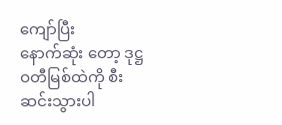ကျော်ပြီး
နောက်ဆုံး တော့ ဒုဋ္ဌဝတီမြစ်ထဲကို စီးဆင်းသွားပါ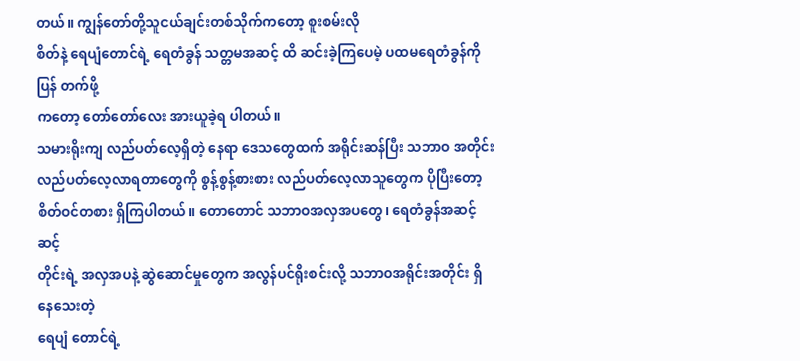တယ်။ ကျွန်တော်တို့သူငယ်ချင်းတစ်သိုက်ကတော့ စူးစမ်းလို
စိတ်နဲ့ ရေပျံတောင်ရဲ့ ရေတံခွန် သတ္တမအဆင့် ထိ ဆင်းခဲ့ကြပေမဲ့ ပထမရေတံခွန်ကို ပြန် တက်ဖို့
ကတော့ တော်တော်လေး အားယူခဲ့ရ ပါတယ်။
သမားရိုးကျ လည်ပတ်လေ့ရှိတဲ့ နေရာ ဒေသတွေထက် အရိုင်းဆန်ပြီး သဘာဝ အတိုင်း
လည်ပတ်လေ့လာရတာတွေကို စွန့်စွန့်စားစား လည်ပတ်လေ့လာသူတွေက ပိုပြီးတော့
စိတ်ဝင်တစား ရှိကြပါတယ်။ တောတောင် သဘာဝအလှအပတွေ၊ ရေတံခွန်အဆင့်ဆင့်
တိုင်းရဲ့ အလှအပနဲ့ ဆွဲဆောင်မှုတွေက အလွန်ပင်ရိုးစင်းလို့ သဘာဝအရိုင်းအတိုင်း ရှိနေသေးတဲ့
ရေပျံ တောင်ရဲ့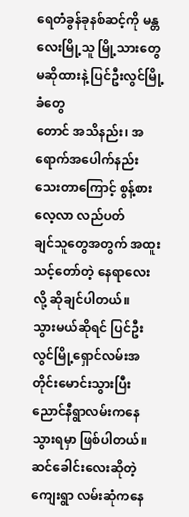ရေတံခွန်ခုနစ်ဆင့်ကို မန္တလေးမြို့သူ မြို့သားတွေ မဆိုထားနဲ့ ပြင်ဦးလွင်မြို့ခံတွေ
တောင် အသိနည်း၊ အရောက်အပေါက်နည်းသေးတာကြောင့် စွန့်စားလေ့လာ လည်ပတ်
ချင်သူတွေအတွက် အထူးသင့်တော်တဲ့ နေရာလေးလို့ ဆိုချင်ပါတယ်။
သွားမယ်ဆိုရင် ပြင်ဦးလွင်မြို့ရှောင်လမ်းအတိုင်းမောင်းသွားပြီး ညောင်နီရွာလမ်းကနေ သွားရမှာ ဖြစ်ပါတယ်။
ဆင်ခေါင်းလေးဆိုတဲ့ ကျေးရွာ လမ်းဆုံကနေ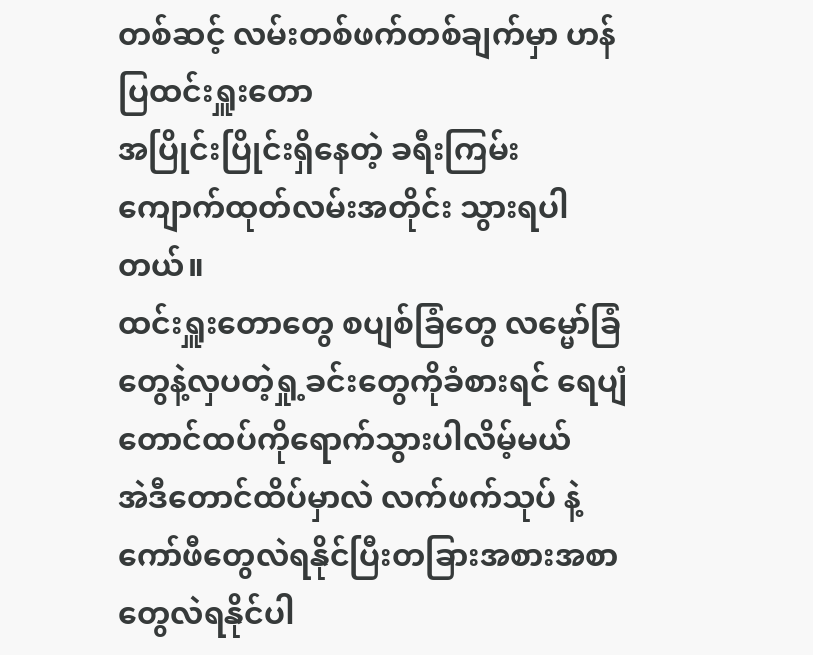တစ်ဆင့် လမ်းတစ်ဖက်တစ်ချက်မှာ ဟန်ပြထင်းရှူးတော
အပြိုင်းပြိုင်းရှိနေတဲ့ ခရီးကြမ်း ကျောက်ထုတ်လမ်းအတိုင်း သွားရပါတယ်။
ထင်းရှူးတောတွေ စပျစ်ခြံတွေ လမ္မော်ခြံတွေနဲ့လှပတဲ့ရှု့ခင်းတွေကိုခံစားရင် ရေပျံတောင်ထပ်ကိုရောက်သွားပါလိမ့်မယ်
အဲဒီတောင်ထိပ်မှာလဲ လက်ဖက်သုပ် နဲ့ကော်ဖီတွေလဲရနိုင်ပြီးတခြားအစားအစာတွေလဲရနိုင်ပါ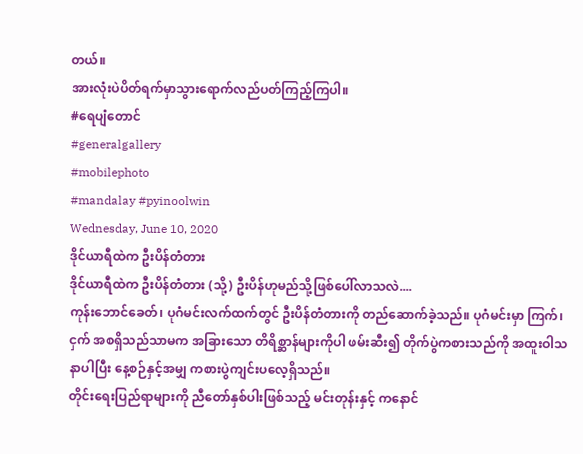တယ်။
အားလုံးပဲပိတ်ရက်မှာသွားရောက်လည်ပတ်ကြည့်ကြပါ။
#ရေပျံတောင်
#generalgallery
#mobilephoto
#mandalay #pyinoolwin
Wednesday, June 10, 2020
ဒိုင်ယာရီထဲက ဦးပိန်တံတား
ဒိုင်ယာရီထဲက ဦးပိန်တံတား (သို့) ဦးပိန်ဟုမည်သို့ဖြစ်ပေါ်လာသလဲ....
ကုန်းဘောင်ခေတ်၊ ပုဂံမင်းလက်ထက်တွင် ဦးပိန်တံတားကို တည်ဆောက်ခဲ့သည်။ ပုဂံမင်းမှာ ကြက်၊ငှက် အစရှိသည်သာမက အခြားသော တိရိစ္ဆာန်များကိုပါ ဖမ်းဆီး၍ တိုက်ပွဲကစားသည်ကို အထူးဝါသနာပါပြီး နေ့စဉ်နှင့်အမျှ ကစားပွဲကျင်းပလေ့ရှိသည်။
တိုင်းရေးပြည်ရာများကို ညီတော်နှစ်ပါးဖြစ်သည့် မင်းတုန်းနှင့် ကနောင်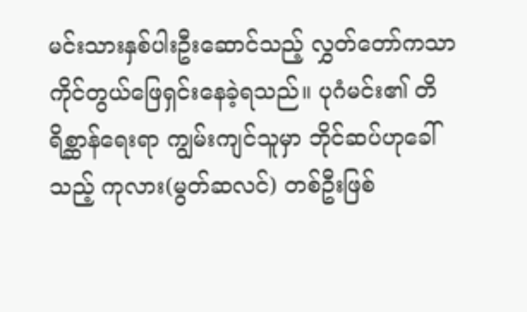မင်းသားနှစ်ပါးဦးဆောင်သည့် လွှတ်တော်ကသာ ကိုင်တွယ်ဖြေရှင်းနေခဲ့ရသည်။ ပုဂံမင်း၏ တိရိစ္ဆာန်ရေးရာ ကျွမ်းကျင်သူမှာ ဘိုင်ဆပ်ဟုခေါ်သည့် ကုလား(မွတ်ဆလင်) တစ်ဦးဖြစ်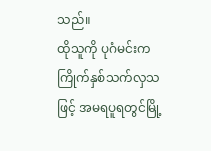သည်။
ထိုသူကို ပုဂံမင်းက ကြိုက်နှစ်သက်လှသဖြင့် အမရပူရတွင်မြို့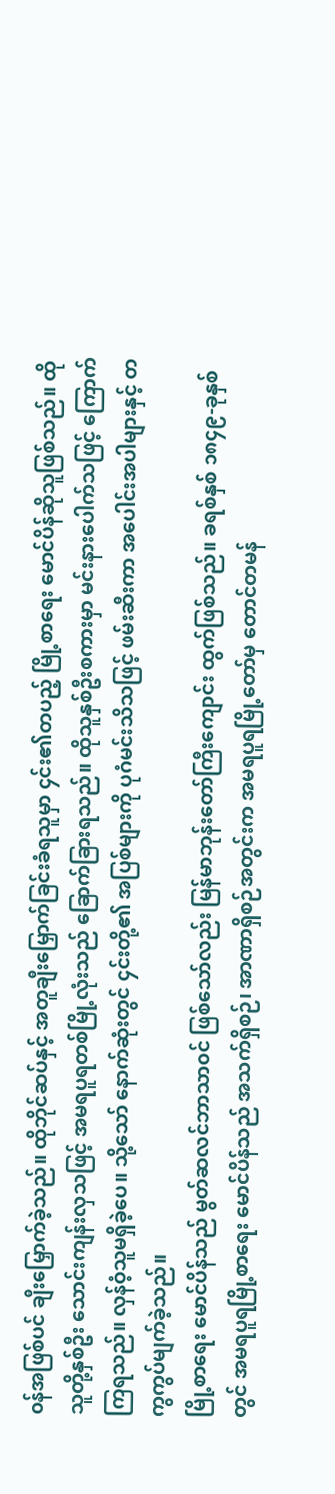၀န်အဖြစ်ပင် ချီးမြှောက်ခဲ့သည်။ ထိုဘိုင်ဆပ်နှင့် အတူချီးမြှောက်ခြင်းခံရသူမှာ ၄င်း၏တပည့် မြို့စာရေး မောင်ပိန်ဆိုသူဖြစ်သည်။ ထိုသူတို့နှစ်ဦး သောင်းကျန်းလှသဖြင့် အမရပူရတစ်မြို့လုံးသည် ခြောက်ခြားရသည်။ ထိုသူနှစ်ဦးစကားမှာ မင်းနားပေါက်သဖြင့် ကြောက်ကြရသည်။ လှန်ဝံ့သူမရှိခဲ့ပေ။ သို့သော် နောက်ဆုံးတွင် ၄င်းတို့၏ အပြစ်များကို ပုဂံမင်းသိသဖြင့် ဖမ်းဆီးကာ အပေါင်းအပါများနှင့် တကွကွပ်မျက်ခဲ့သည်။
မြို့စာရေး မောင်ပိန်သည် မွတ်ဆလင်ဘာသာ၀င် ဖြစ်သော်လည်း မြန်မာဘုန်းတော်ကြီးကျောင်း ထွက်ဖြစ်သည်။ ခရစ်နှစ် ၁၈၄၉-ခုနှစ်တွင် အမရပူရမြို့စာရေး မောင်ပိန်သည် အသက်ရှိစဉ်၊ အာဏာရှိစဉ်အတွင်းက အမရပူရမြို့တော်မှ တောင်တမန်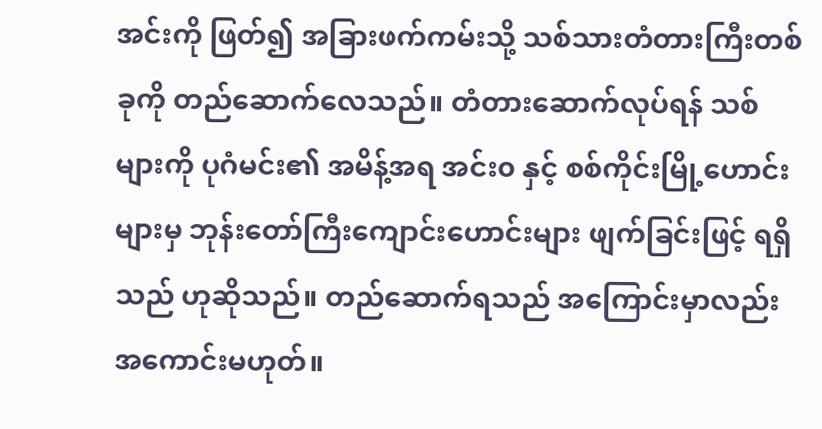အင်းကို ဖြတ်၍ အခြားဖက်ကမ်းသို့ သစ်သားတံတားကြီးတစ်ခုကို တည်ဆောက်လေသည်။ တံတားဆောက်လုပ်ရန် သစ်များကို ပုဂံမင်း၏ အမိန့်အရ အင်း၀ နှင့် စစ်ကိုင်းမြို့ဟောင်းများမှ ဘုန်းတော်ကြီးကျောင်းဟောင်းများ ဖျက်ခြင်းဖြင့် ရရှိသည် ဟုဆိုသည်။ တည်ဆောက်ရသည် အကြောင်းမှာလည်း အကောင်းမဟုတ်။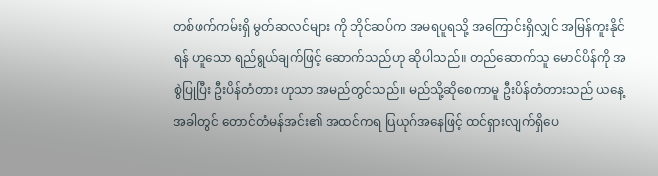တစ်ဖက်ကမ်းရှိ မွတ်ဆလင်များ ကို ဘိုင်ဆပ်က အမရပူရသို့ အကြောင်းရှိလျှင် အမြန်ကူးနိုင်ရန် ဟူသော ရည်ရွယ်ချက်ဖြင့် ဆောက်သည်ဟု ဆိုပါသည်။ တည်ဆောက်သူ မောင်ပိန်ကို အစွဲပြုပြီး ဦးပိန်တံတား ဟုသာ အမည်တွင်သည်။ မည်သို့ဆိုစေကာမူ ဦးပိန်တံတားသည် ယနေ့အခါတွင် တောင်တံမန်အင်း၏ အထင်ကရ ပြယုဂ်အနေဖြင့် ထင်ရှားလျက်ရှိပေ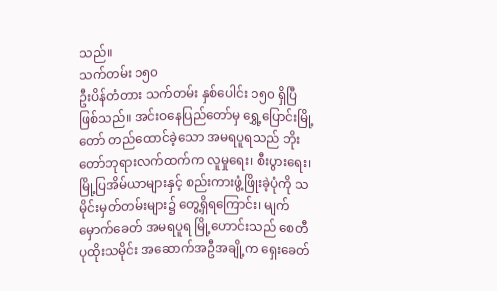သည်။
သက်တမ်း ၁၅၀
ဦးပိန်တံတား သက်တမ်း နှစ်ပေါင်း ၁၅၀ ရှိပြီဖြစ်သည်။ အင်းဝနေပြည်တော်မှ ရွှေ့ပြောင်းမြို့တော် တည်ထောင်ခဲ့သော အမရပူရသည် ဘိုးတော်ဘုရားလက်ထက်က လူမှုရေး၊ စီးပွားရေး၊ မြို့ပြအိမ်ယာများနှင့် စည်းကားဖွံ့ဖြိုးခဲ့ပုံကို သမိုင်းမှတ်တမ်းများ၌ တွေ့ရှိရကြောင်း၊ မျက်မှောက်ခေတ် အမရပူရ မြို့ဟောင်းသည် စေတီပုထိုးသမိုင်း အဆောက်အဦအချို့က ရှေးခေတ်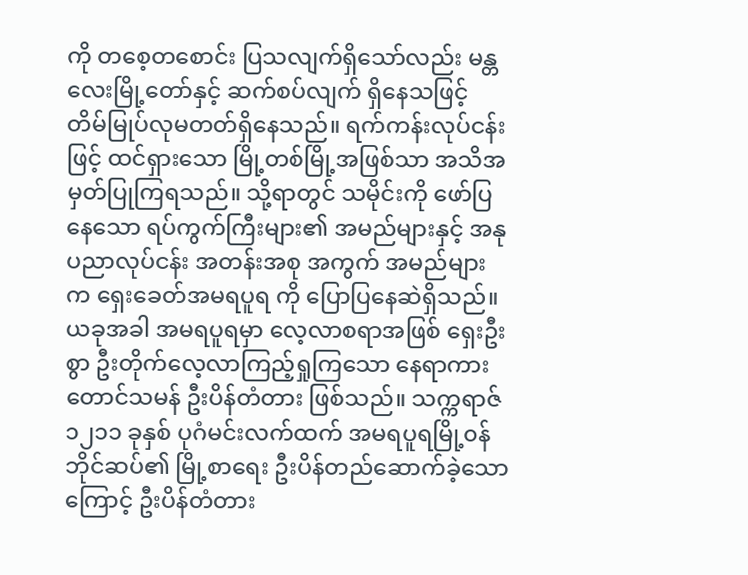ကို တစေ့တစောင်း ပြသလျက်ရှိသော်လည်း မန္တလေးမြို့တော်နှင့် ဆက်စပ်လျက် ရှိနေသဖြင့် တိမ်မြုပ်လုမတတ်ရှိနေသည်။ ရက်ကန်းလုပ်ငန်းဖြင့် ထင်ရှားသော မြို့တစ်မြို့အဖြစ်သာ အသိအမှတ်ပြုကြရသည်။ သို့ရာတွင် သမိုင်းကို ဖော်ပြနေသော ရပ်ကွက်ကြီးများ၏ အမည်များနှင့် အနုပညာလုပ်ငန်း အတန်းအစု အကွက် အမည်များက ရှေးခေတ်အမရပူရ ကို ပြောပြနေဆဲရှိသည်။
ယခုအခါ အမရပူရမှာ လေ့လာစရာအဖြစ် ရှေးဦးစွာ ဦးတိုက်လေ့လာကြည့်ရှုကြသော နေရာကား တောင်သမန် ဦးပိန်တံတား ဖြစ်သည်။ သက္ကရာဇ် ၁၂၁၁ ခုနှစ် ပုဂံမင်းလက်ထက် အမရပူရမြို့၀န် ဘိုင်ဆပ်၏ မြို့စာရေး ဦးပိန်တည်ဆောက်ခဲ့သောကြောင့် ဦးပိန်တံတား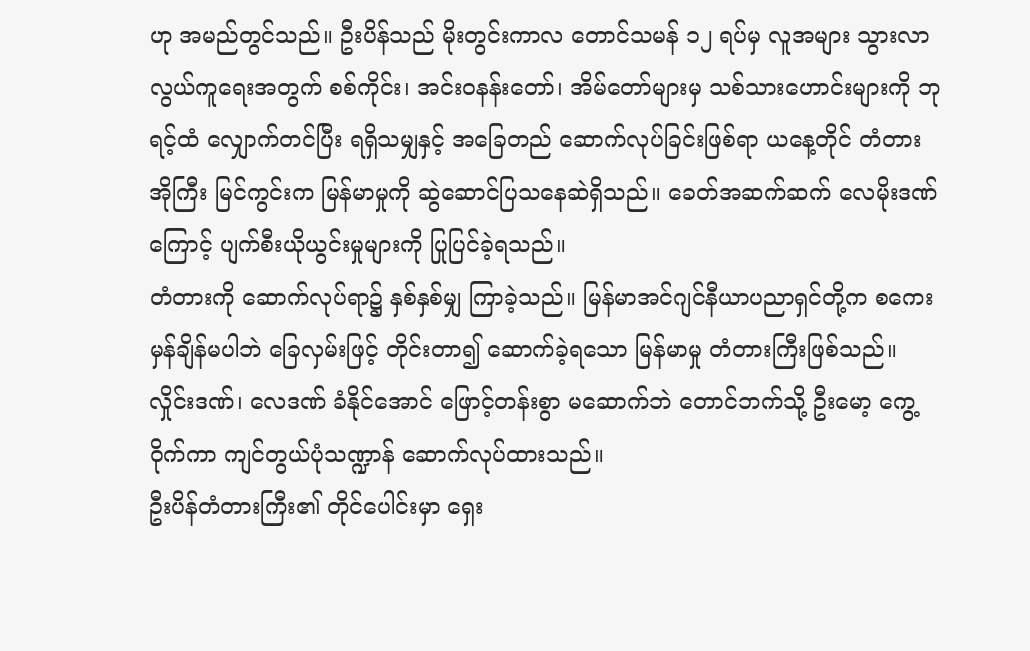ဟု အမည်တွင်သည်။ ဦးပိန်သည် မိုးတွင်းကာလ တောင်သမန် ၁၂ ရပ်မှ လူအများ သွားလာလွယ်ကူရေးအတွက် စစ်ကိုင်း၊ အင်း၀နန်းတော်၊ အိမ်တော်များမှ သစ်သားဟောင်းများကို ဘုရင့်ထံ လျှောက်တင်ပြီး ရရှိသမျှနှင့် အခြေတည် ဆောက်လုပ်ခြင်းဖြစ်ရာ ယနေ့တိုင် တံတားအိုကြီး မြင်ကွင်းက မြန်မာမှုကို ဆွဲဆောင်ပြသနေဆဲရှိသည်။ ခေတ်အဆက်ဆက် လေမိုးဒဏ်ကြောင့် ပျက်စီးယိုယွင်းမှုများကို ပြုပြင်ခဲ့ရသည်။
တံတားကို ဆောက်လုပ်ရာ၌ နှစ်နှစ်မျှ ကြာခဲ့သည်။ မြန်မာအင်ဂျင်နီယာပညာရှင်တို့က စကေးမှန်ချိန်မပါဘဲ ခြေလှမ်းဖြင့် တိုင်းတာ၍ ဆောက်ခဲ့ရသော မြန်မာမှု တံတားကြီးဖြစ်သည်။ လှိုင်းဒဏ်၊ လေဒဏ် ခံနိုင်အောင် ဖြောင့်တန်းစွာ မဆောက်ဘဲ တောင်ဘက်သို့ ဦးမော့ ကွေ့ဝိုက်ကာ ကျင်တွယ်ပုံသဏ္ဍာန် ဆောက်လုပ်ထားသည်။
ဦးပိန်တံတားကြီး၏ တိုင်ပေါင်းမှာ ရှေး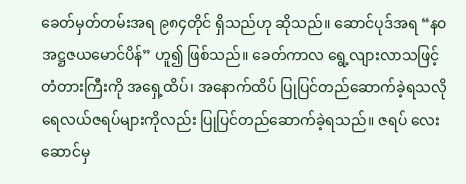ခေတ်မှတ်တမ်းအရ ၉၈၄တိုင် ရှိသည်ဟု ဆိုသည်။ ဆောင်ပုဒ်အရ “န၀အဋ္ဌဇယမောင်ပိန်” ဟူ၍ ဖြစ်သည်။ ခေတ်ကာလ ရွေ့လျားလာသဖြင့် တံတားကြီးကို အရှေ့ထိပ်၊ အနောက်ထိပ် ပြုပြင်တည်ဆောက်ခဲ့ရသလို ရေလယ်ဇရပ်များကိုလည်း ပြုပြင်တည်ဆောက်ခဲ့ရသည်။ ဇရပ် လေးဆောင်မှ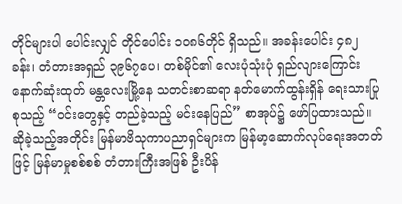တိုင်များပါ ပေါင်းလျှင် တိုင်ပေါင်း ၁၀၈၆တိုင် ရှိသည်။ အခန်းပေါင်း ၄၈၂ခန်း၊ တံတားအရှည် ၃၉၆၇ပေ၊ တစ်မိုင်၏ လေးပုံသုံးပုံ ရှည်လျားကြောင်း နောက်ဆုံးထုတ် မန္တလေးမြို့နေ သတင်းစာဆရာ နတ်မောက်ထွန်းရှိန် ရေးသားပြုစုသည့် “၀င်းတွေနှင့် တည်ခဲ့သည့် မင်းနေပြည်” စာအုပ်၌ ဖော်ပြထားသည်။
ဆိုခဲ့သည့်အတိုင်း မြန်မာဗိသုကာပညာရှင်များက မြန်မာ့ဆောက်လုပ်ရေးအတတ်ဖြင့် မြန်မာမှုစစ်စစ် တံတားကြီးအဖြစ် ဦးပိန်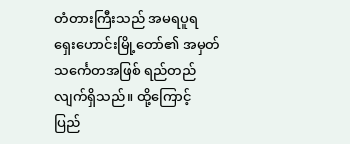တံတားကြီးသည် အမရပူရ ရှေးဟောင်းမြို့တော်၏ အမှတ်သင်္ကေတအဖြစ် ရည်တည်လျက်ရှိသည်။ ထို့ကြောင့် ပြည်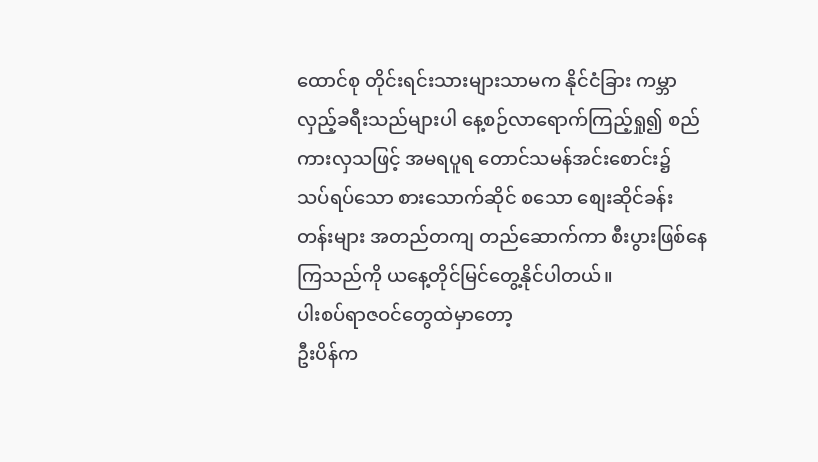ထောင်စု တိုင်းရင်းသားများသာမက နိုင်ငံခြား ကမ္ဘာလှည့်ခရီးသည်များပါ နေ့စဉ်လာရောက်ကြည့်ရှု၍ စည်ကားလှသဖြင့် အမရပူရ တောင်သမန်အင်းစောင်း၌ သပ်ရပ်သော စားသောက်ဆိုင် စသော စျေးဆိုင်ခန်းတန်းများ အတည်တကျ တည်ဆောက်ကာ စီးပွားဖြစ်နေကြသည်ကို ယနေ့တိုင်မြင်တွေ့နိုင်ပါတယ်။
ပါးစပ်ရာဇဝင်တွေထဲမှာတော့
ဦးပိန်က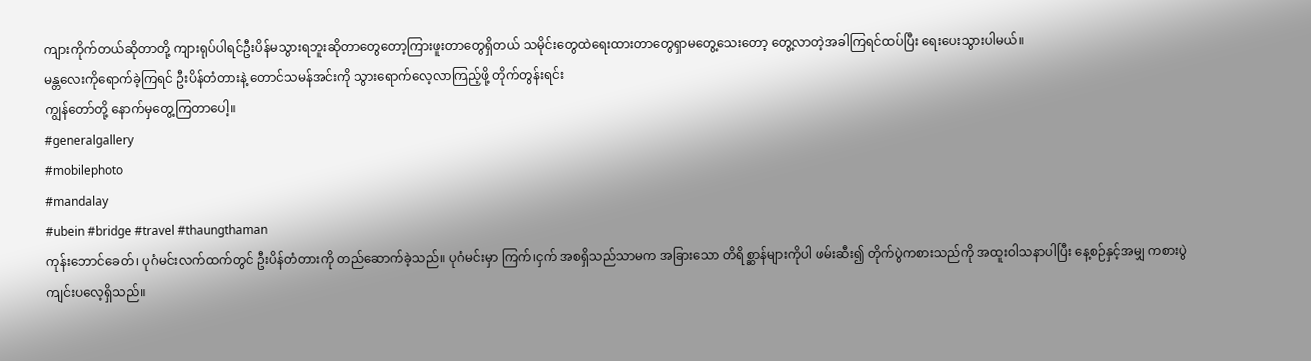ကျားကိုက်တယ်ဆိုတာတို့ ကျားရုပ်ပါရင်ဦးပိန်မသွားရဘူးဆိုတာတွေတော့ကြားဖူးတာတွေရှိတယ် သမိုင်းတွေထဲရေးထားတာတွေရှာမတွေ့သေးတော့ တွေ့လာတဲ့အခါကြရင်ထပ်ပြီး ရေးပေးသွားပါမယ်။
မန္တလေးကိုရောက်ခဲ့ကြရင် ဦးပိန်တံတားနဲ့ တောင်သမန်အင်းကို သွားရောက်လေ့လာကြည့်ဖို့ တိုက်တွန်းရင်း
ကျွန်တော်တို့ နောက်မှတွေ့ကြတာပေါ့။
#generalgallery
#mobilephoto
#mandalay
#ubein #bridge #travel #thaungthaman
ကုန်းဘောင်ခေတ်၊ ပုဂံမင်းလက်ထက်တွင် ဦးပိန်တံတားကို တည်ဆောက်ခဲ့သည်။ ပုဂံမင်းမှာ ကြက်၊ငှက် အစရှိသည်သာမက အခြားသော တိရိစ္ဆာန်များကိုပါ ဖမ်းဆီး၍ တိုက်ပွဲကစားသည်ကို အထူးဝါသနာပါပြီး နေ့စဉ်နှင့်အမျှ ကစားပွဲကျင်းပလေ့ရှိသည်။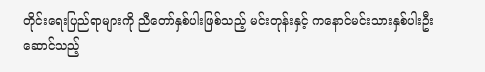တိုင်းရေးပြည်ရာများကို ညီတော်နှစ်ပါးဖြစ်သည့် မင်းတုန်းနှင့် ကနောင်မင်းသားနှစ်ပါးဦးဆောင်သည့်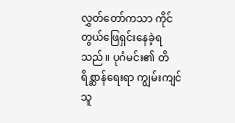လွှတ်တော်ကသာ ကိုင်တွယ်ဖြေရှင်းနေခဲ့ရသည်။ ပုဂံမင်း၏ တိရိစ္ဆာန်ရေးရာ ကျွမ်းကျင်သူ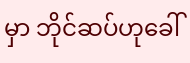မှာ ဘိုင်ဆပ်ဟုခေါ်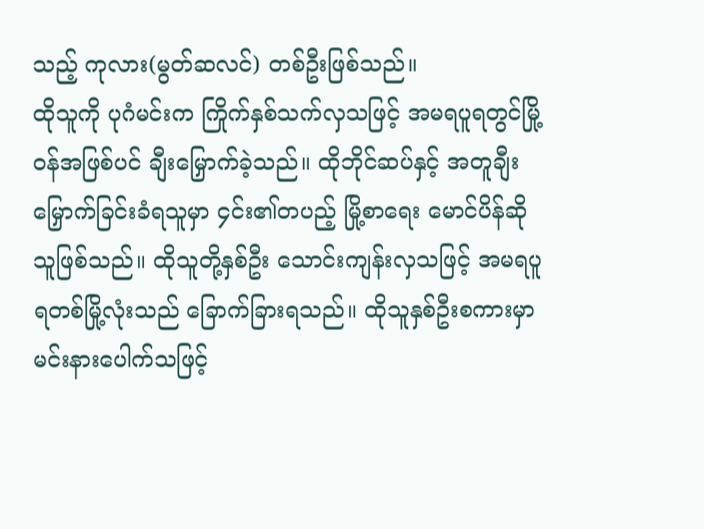သည့် ကုလား(မွတ်ဆလင်) တစ်ဦးဖြစ်သည်။
ထိုသူကို ပုဂံမင်းက ကြိုက်နှစ်သက်လှသဖြင့် အမရပူရတွင်မြို့၀န်အဖြစ်ပင် ချီးမြှောက်ခဲ့သည်။ ထိုဘိုင်ဆပ်နှင့် အတူချီးမြှောက်ခြင်းခံရသူမှာ ၄င်း၏တပည့် မြို့စာရေး မောင်ပိန်ဆိုသူဖြစ်သည်။ ထိုသူတို့နှစ်ဦး သောင်းကျန်းလှသဖြင့် အမရပူရတစ်မြို့လုံးသည် ခြောက်ခြားရသည်။ ထိုသူနှစ်ဦးစကားမှာ မင်းနားပေါက်သဖြင့်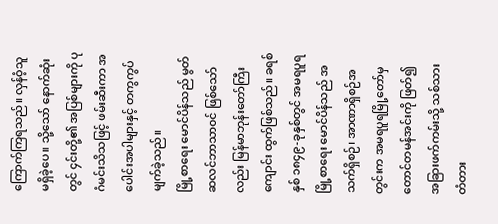ကြောက်ကြရသည်။ လှန်ဝံ့သူမရှိခဲ့ပေ။ သို့သော် နောက်ဆုံးတွင် ၄င်းတို့၏ အပြစ်များကို ပုဂံမင်းသိသဖြင့် ဖမ်းဆီးကာ အပေါင်းအပါများနှင့် တကွကွပ်မျက်ခဲ့သည်။
မြို့စာရေး မောင်ပိန်သည် မွတ်ဆလင်ဘာသာ၀င် ဖြစ်သော်လည်း မြန်မာဘုန်းတော်ကြီးကျောင်း ထွက်ဖြစ်သည်။ ခရစ်နှစ် ၁၈၄၉-ခုနှစ်တွင် အမရပူရမြို့စာရေး မောင်ပိန်သည် အသက်ရှိစဉ်၊ အာဏာရှိစဉ်အတွင်းက အမရပူရမြို့တော်မှ တောင်တမန်အင်းကို ဖြတ်၍ အခြားဖက်ကမ်းသို့ သစ်သားတံတား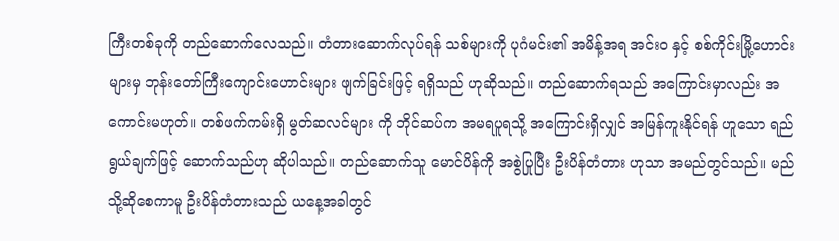ကြီးတစ်ခုကို တည်ဆောက်လေသည်။ တံတားဆောက်လုပ်ရန် သစ်များကို ပုဂံမင်း၏ အမိန့်အရ အင်း၀ နှင့် စစ်ကိုင်းမြို့ဟောင်းများမှ ဘုန်းတော်ကြီးကျောင်းဟောင်းများ ဖျက်ခြင်းဖြင့် ရရှိသည် ဟုဆိုသည်။ တည်ဆောက်ရသည် အကြောင်းမှာလည်း အကောင်းမဟုတ်။ တစ်ဖက်ကမ်းရှိ မွတ်ဆလင်များ ကို ဘိုင်ဆပ်က အမရပူရသို့ အကြောင်းရှိလျှင် အမြန်ကူးနိုင်ရန် ဟူသော ရည်ရွယ်ချက်ဖြင့် ဆောက်သည်ဟု ဆိုပါသည်။ တည်ဆောက်သူ မောင်ပိန်ကို အစွဲပြုပြီး ဦးပိန်တံတား ဟုသာ အမည်တွင်သည်။ မည်သို့ဆိုစေကာမူ ဦးပိန်တံတားသည် ယနေ့အခါတွင်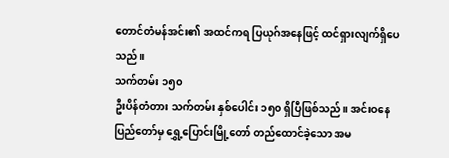တောင်တံမန်အင်း၏ အထင်ကရ ပြယုဂ်အနေဖြင့် ထင်ရှားလျက်ရှိပေသည်။
သက်တမ်း ၁၅၀
ဦးပိန်တံတား သက်တမ်း နှစ်ပေါင်း ၁၅၀ ရှိပြီဖြစ်သည်။ အင်းဝနေပြည်တော်မှ ရွှေ့ပြောင်းမြို့တော် တည်ထောင်ခဲ့သော အမ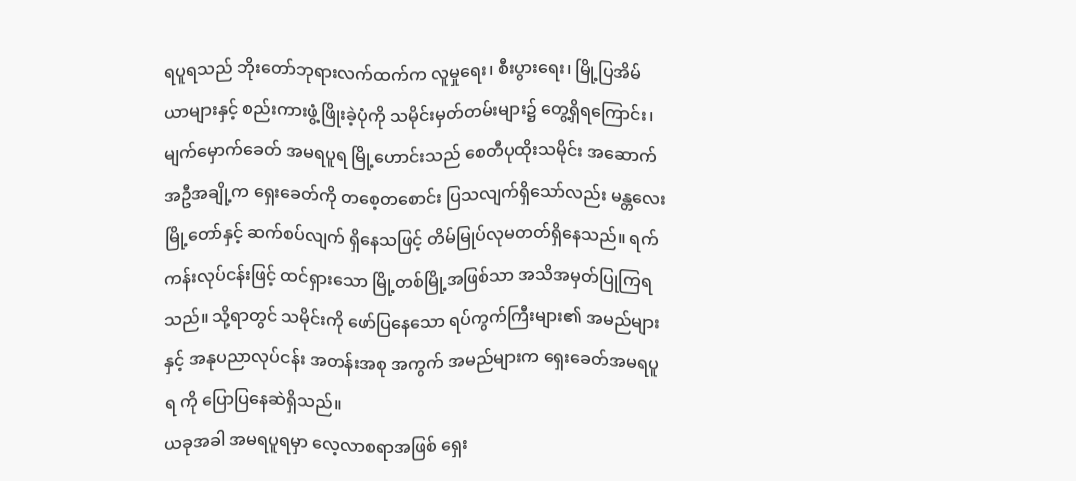ရပူရသည် ဘိုးတော်ဘုရားလက်ထက်က လူမှုရေး၊ စီးပွားရေး၊ မြို့ပြအိမ်ယာများနှင့် စည်းကားဖွံ့ဖြိုးခဲ့ပုံကို သမိုင်းမှတ်တမ်းများ၌ တွေ့ရှိရကြောင်း၊ မျက်မှောက်ခေတ် အမရပူရ မြို့ဟောင်းသည် စေတီပုထိုးသမိုင်း အဆောက်အဦအချို့က ရှေးခေတ်ကို တစေ့တစောင်း ပြသလျက်ရှိသော်လည်း မန္တလေးမြို့တော်နှင့် ဆက်စပ်လျက် ရှိနေသဖြင့် တိမ်မြုပ်လုမတတ်ရှိနေသည်။ ရက်ကန်းလုပ်ငန်းဖြင့် ထင်ရှားသော မြို့တစ်မြို့အဖြစ်သာ အသိအမှတ်ပြုကြရသည်။ သို့ရာတွင် သမိုင်းကို ဖော်ပြနေသော ရပ်ကွက်ကြီးများ၏ အမည်များနှင့် အနုပညာလုပ်ငန်း အတန်းအစု အကွက် အမည်များက ရှေးခေတ်အမရပူရ ကို ပြောပြနေဆဲရှိသည်။
ယခုအခါ အမရပူရမှာ လေ့လာစရာအဖြစ် ရှေး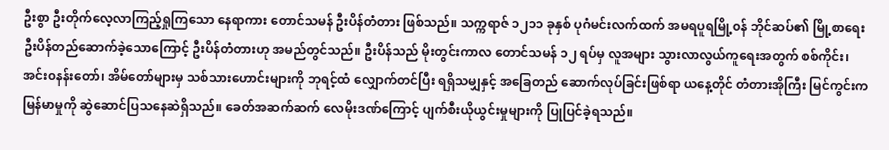ဦးစွာ ဦးတိုက်လေ့လာကြည့်ရှုကြသော နေရာကား တောင်သမန် ဦးပိန်တံတား ဖြစ်သည်။ သက္ကရာဇ် ၁၂၁၁ ခုနှစ် ပုဂံမင်းလက်ထက် အမရပူရမြို့၀န် ဘိုင်ဆပ်၏ မြို့စာရေး ဦးပိန်တည်ဆောက်ခဲ့သောကြောင့် ဦးပိန်တံတားဟု အမည်တွင်သည်။ ဦးပိန်သည် မိုးတွင်းကာလ တောင်သမန် ၁၂ ရပ်မှ လူအများ သွားလာလွယ်ကူရေးအတွက် စစ်ကိုင်း၊ အင်း၀နန်းတော်၊ အိမ်တော်များမှ သစ်သားဟောင်းများကို ဘုရင့်ထံ လျှောက်တင်ပြီး ရရှိသမျှနှင့် အခြေတည် ဆောက်လုပ်ခြင်းဖြစ်ရာ ယနေ့တိုင် တံတားအိုကြီး မြင်ကွင်းက မြန်မာမှုကို ဆွဲဆောင်ပြသနေဆဲရှိသည်။ ခေတ်အဆက်ဆက် လေမိုးဒဏ်ကြောင့် ပျက်စီးယိုယွင်းမှုများကို ပြုပြင်ခဲ့ရသည်။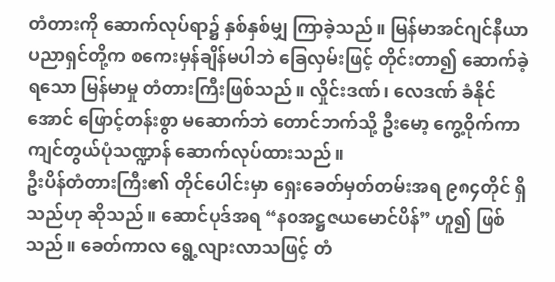တံတားကို ဆောက်လုပ်ရာ၌ နှစ်နှစ်မျှ ကြာခဲ့သည်။ မြန်မာအင်ဂျင်နီယာပညာရှင်တို့က စကေးမှန်ချိန်မပါဘဲ ခြေလှမ်းဖြင့် တိုင်းတာ၍ ဆောက်ခဲ့ရသော မြန်မာမှု တံတားကြီးဖြစ်သည်။ လှိုင်းဒဏ်၊ လေဒဏ် ခံနိုင်အောင် ဖြောင့်တန်းစွာ မဆောက်ဘဲ တောင်ဘက်သို့ ဦးမော့ ကွေ့ဝိုက်ကာ ကျင်တွယ်ပုံသဏ္ဍာန် ဆောက်လုပ်ထားသည်။
ဦးပိန်တံတားကြီး၏ တိုင်ပေါင်းမှာ ရှေးခေတ်မှတ်တမ်းအရ ၉၈၄တိုင် ရှိသည်ဟု ဆိုသည်။ ဆောင်ပုဒ်အရ “န၀အဋ္ဌဇယမောင်ပိန်” ဟူ၍ ဖြစ်သည်။ ခေတ်ကာလ ရွေ့လျားလာသဖြင့် တံ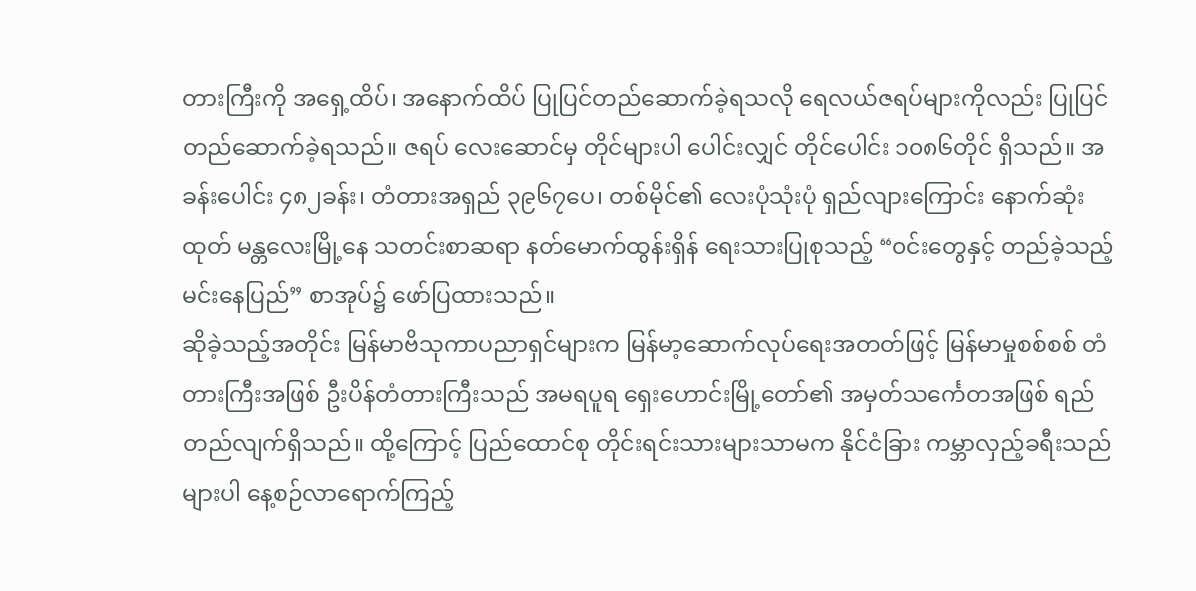တားကြီးကို အရှေ့ထိပ်၊ အနောက်ထိပ် ပြုပြင်တည်ဆောက်ခဲ့ရသလို ရေလယ်ဇရပ်များကိုလည်း ပြုပြင်တည်ဆောက်ခဲ့ရသည်။ ဇရပ် လေးဆောင်မှ တိုင်များပါ ပေါင်းလျှင် တိုင်ပေါင်း ၁၀၈၆တိုင် ရှိသည်။ အခန်းပေါင်း ၄၈၂ခန်း၊ တံတားအရှည် ၃၉၆၇ပေ၊ တစ်မိုင်၏ လေးပုံသုံးပုံ ရှည်လျားကြောင်း နောက်ဆုံးထုတ် မန္တလေးမြို့နေ သတင်းစာဆရာ နတ်မောက်ထွန်းရှိန် ရေးသားပြုစုသည့် “၀င်းတွေနှင့် တည်ခဲ့သည့် မင်းနေပြည်” စာအုပ်၌ ဖော်ပြထားသည်။
ဆိုခဲ့သည့်အတိုင်း မြန်မာဗိသုကာပညာရှင်များက မြန်မာ့ဆောက်လုပ်ရေးအတတ်ဖြင့် မြန်မာမှုစစ်စစ် တံတားကြီးအဖြစ် ဦးပိန်တံတားကြီးသည် အမရပူရ ရှေးဟောင်းမြို့တော်၏ အမှတ်သင်္ကေတအဖြစ် ရည်တည်လျက်ရှိသည်။ ထို့ကြောင့် ပြည်ထောင်စု တိုင်းရင်းသားများသာမက နိုင်ငံခြား ကမ္ဘာလှည့်ခရီးသည်များပါ နေ့စဉ်လာရောက်ကြည့်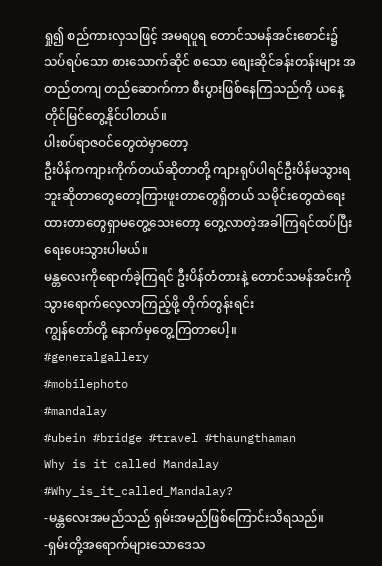ရှု၍ စည်ကားလှသဖြင့် အမရပူရ တောင်သမန်အင်းစောင်း၌ သပ်ရပ်သော စားသောက်ဆိုင် စသော စျေးဆိုင်ခန်းတန်းများ အတည်တကျ တည်ဆောက်ကာ စီးပွားဖြစ်နေကြသည်ကို ယနေ့တိုင်မြင်တွေ့နိုင်ပါတယ်။
ပါးစပ်ရာဇဝင်တွေထဲမှာတော့
ဦးပိန်ကကျားကိုက်တယ်ဆိုတာတို့ ကျားရုပ်ပါရင်ဦးပိန်မသွားရဘူးဆိုတာတွေတော့ကြားဖူးတာတွေရှိတယ် သမိုင်းတွေထဲရေးထားတာတွေရှာမတွေ့သေးတော့ တွေ့လာတဲ့အခါကြရင်ထပ်ပြီး ရေးပေးသွားပါမယ်။
မန္တလေးကိုရောက်ခဲ့ကြရင် ဦးပိန်တံတားနဲ့ တောင်သမန်အင်းကို သွားရောက်လေ့လာကြည့်ဖို့ တိုက်တွန်းရင်း
ကျွန်တော်တို့ နောက်မှတွေ့ကြတာပေါ့။
#generalgallery
#mobilephoto
#mandalay
#ubein #bridge #travel #thaungthaman
Why is it called Mandalay
#Why_is_it_called_Mandalay?
-မန္တလေးအမည်သည် ရှမ်းအမည်ဖြစ်ကြောင်းသိရသည်။
-ရှမ်းတို့အရောက်များသောဒေသ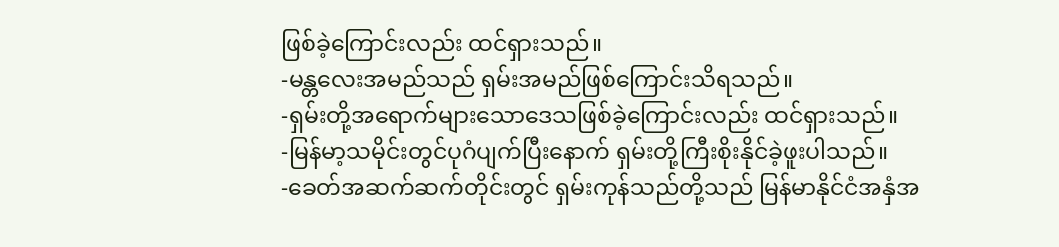ဖြစ်ခဲ့ကြောင်းလည်း ထင်ရှားသည်။
-မန္တလေးအမည်သည် ရှမ်းအမည်ဖြစ်ကြောင်းသိရသည်။
-ရှမ်းတို့အရောက်များသောဒေသဖြစ်ခဲ့ကြောင်းလည်း ထင်ရှားသည်။
-မြန်မာ့သမိုင်းတွင်ပုဂံပျက်ပြီးနောက် ရှမ်းတို့ကြီးစိုးနိုင်ခဲ့ဖူးပါသည်။
-ခေတ်အဆက်ဆက်တိုင်းတွင် ရှမ်းကုန်သည်တို့သည် မြန်မာနိုင်ငံအနှံအ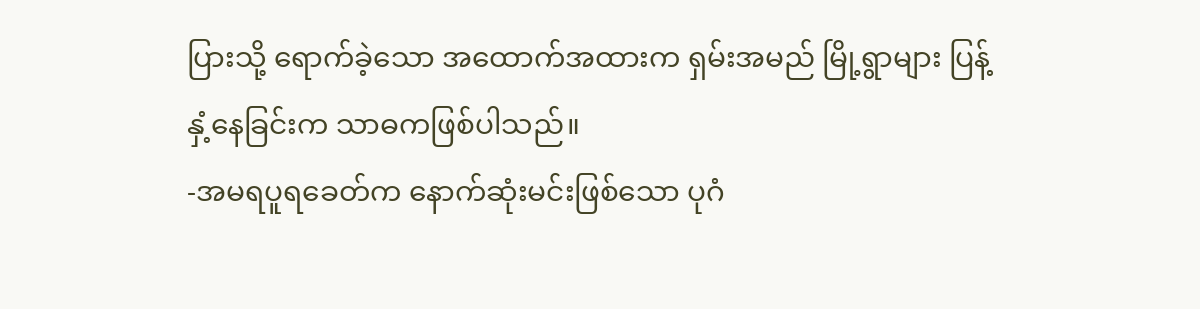ပြားသို့ ရောက်ခဲ့သော အထောက်အထားက ရှမ်းအမည် မြို့ရွာများ ပြန့်နှံ့နေခြင်းက သာဓကဖြစ်ပါသည်။
-အမရပူရခေတ်က နောက်ဆုံးမင်းဖြစ်သော ပုဂံ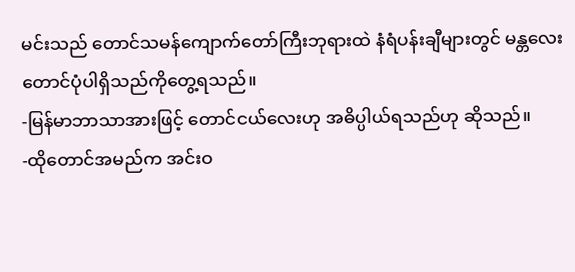မင်းသည် တောင်သမန်ကျောက်တော်ကြီးဘုရားထဲ နံရံပန်းချီများတွင် မန္တလေးတောင်ပုံပါရှိသည်ကိုတွေ့ရသည်။
-မြန်မာဘာသာအားဖြင့် တောင်ငယ်လေးဟု အဓိပ္ပါယ်ရသည်ဟု ဆိုသည်။
-ထိုတောင်အမည်က အင်းဝ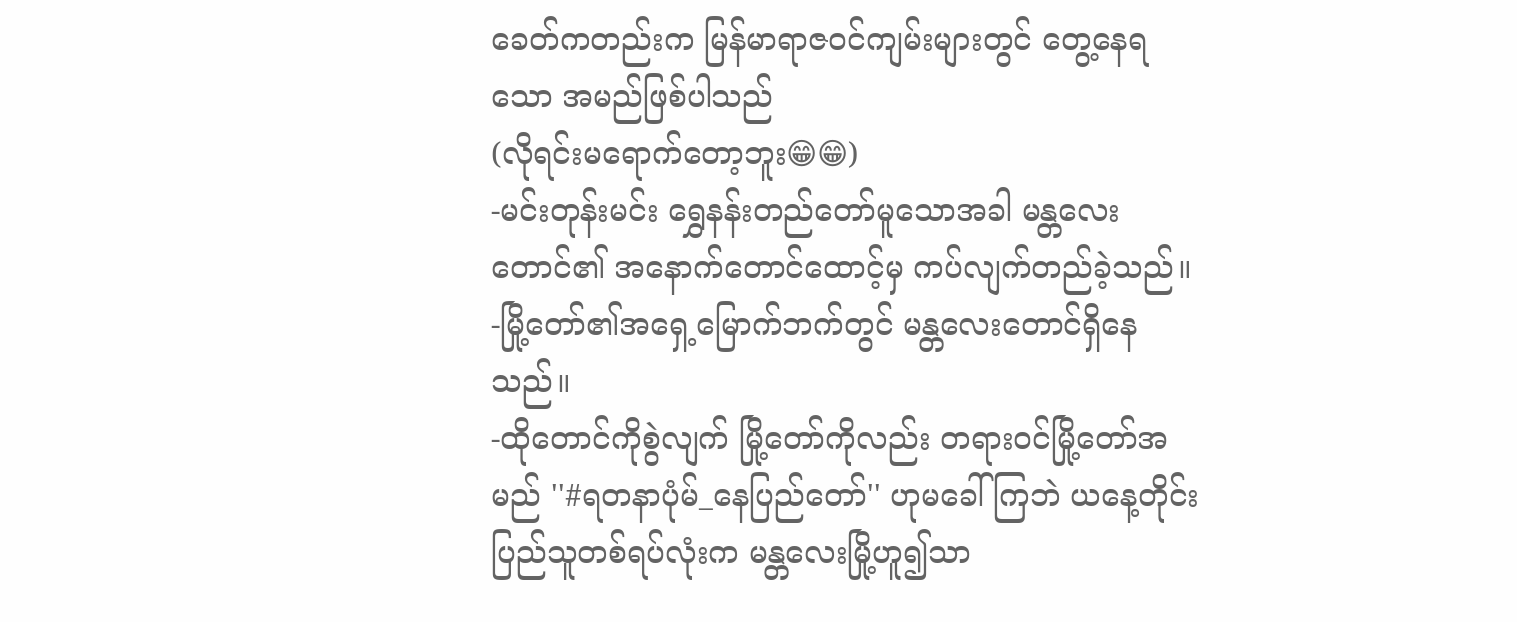ခေတ်ကတည်းက မြန်မာရာဇဝင်ကျမ်းများတွင် တွေ့နေရသော အမည်ဖြစ်ပါသည်
(လိုရင်းမရောက်တော့ဘူး😁😁)
-မင်းတုန်းမင်း ရွှေနန်းတည်တော်မူသောအခါ မန္တလေးတောင်၏ အနောက်တောင်ထောင့်မှ ကပ်လျက်တည်ခဲ့သည်။
-မြို့တော်၏အရှေ့မြောက်ဘက်တွင် မန္တလေးတောင်ရှိနေသည်။
-ထိုတောင်ကိုစွဲလျက် မြို့တော်ကိုလည်း တရားဝင်မြို့တော်အမည် ''#ရတနာပုံမ်_နေပြည်တော်'' ဟုမခေါ်ကြဘဲ ယနေ့တိုင်းပြည်သူတစ်ရပ်လုံးက မန္တလေးမြို့ဟူ၍သာ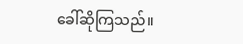ခေါ်ဆိုကြသည်။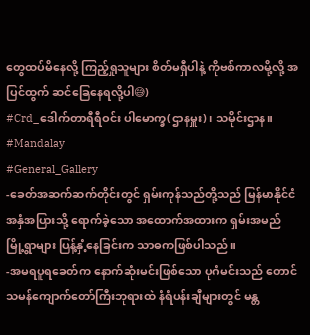တွေထပ်မိနေလို့ ကြည့်ရှုသူများ စိတ်မရှီပါနဲ့ ကိုဗစ်ကာလမို့လို့ အပြင်ထွက် ဆင်ခြေနေရလို့ပါ😅)
#Crd_ဒေါက်တာရီရီဝင်း ပါမောက္ခ(ဌာနမှူး)၊ သမိုင်းဌာန။
#Mandalay
#General_Gallery
-ခေတ်အဆက်ဆက်တိုင်းတွင် ရှမ်းကုန်သည်တို့သည် မြန်မာနိုင်ငံအနှံအပြားသို့ ရောက်ခဲ့သော အထောက်အထားက ရှမ်းအမည် မြို့ရွာများ ပြန့်နှံ့နေခြင်းက သာဓကဖြစ်ပါသည်။
-အမရပူရခေတ်က နောက်ဆုံးမင်းဖြစ်သော ပုဂံမင်းသည် တောင်သမန်ကျောက်တော်ကြီးဘုရားထဲ နံရံပန်းချီများတွင် မန္တ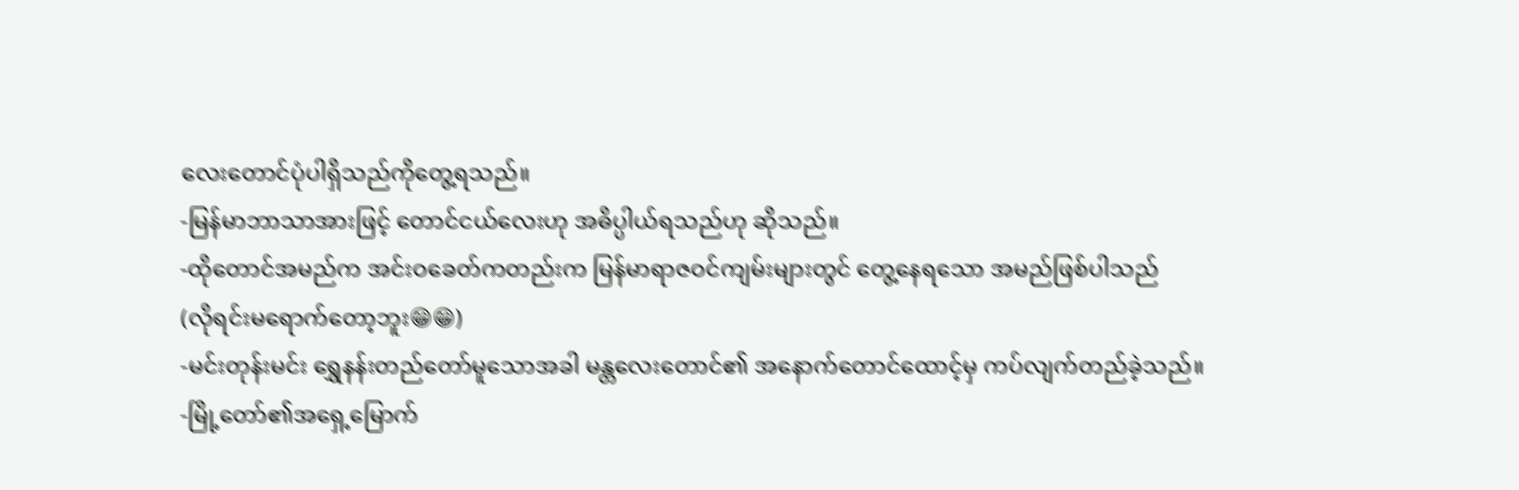လေးတောင်ပုံပါရှိသည်ကိုတွေ့ရသည်။
-မြန်မာဘာသာအားဖြင့် တောင်ငယ်လေးဟု အဓိပ္ပါယ်ရသည်ဟု ဆိုသည်။
-ထိုတောင်အမည်က အင်းဝခေတ်ကတည်းက မြန်မာရာဇဝင်ကျမ်းများတွင် တွေ့နေရသော အမည်ဖြစ်ပါသည်
(လိုရင်းမရောက်တော့ဘူး😁😁)
-မင်းတုန်းမင်း ရွှေနန်းတည်တော်မူသောအခါ မန္တလေးတောင်၏ အနောက်တောင်ထောင့်မှ ကပ်လျက်တည်ခဲ့သည်။
-မြို့တော်၏အရှေ့မြောက်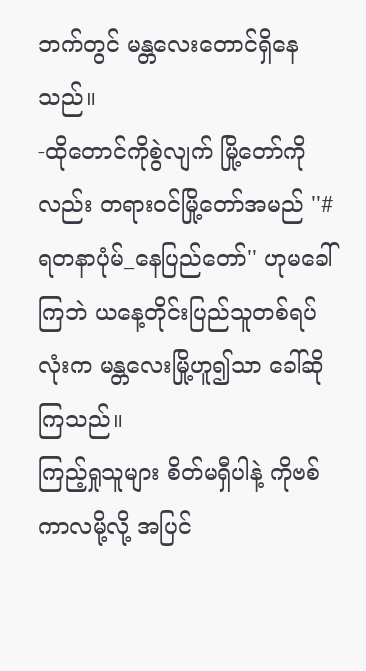ဘက်တွင် မန္တလေးတောင်ရှိနေသည်။
-ထိုတောင်ကိုစွဲလျက် မြို့တော်ကိုလည်း တရားဝင်မြို့တော်အမည် ''#ရတနာပုံမ်_နေပြည်တော်'' ဟုမခေါ်ကြဘဲ ယနေ့တိုင်းပြည်သူတစ်ရပ်လုံးက မန္တလေးမြို့ဟူ၍သာ ခေါ်ဆိုကြသည်။
ကြည့်ရှုသူများ စိတ်မရှီပါနဲ့ ကိုဗစ်ကာလမို့လို့ အပြင်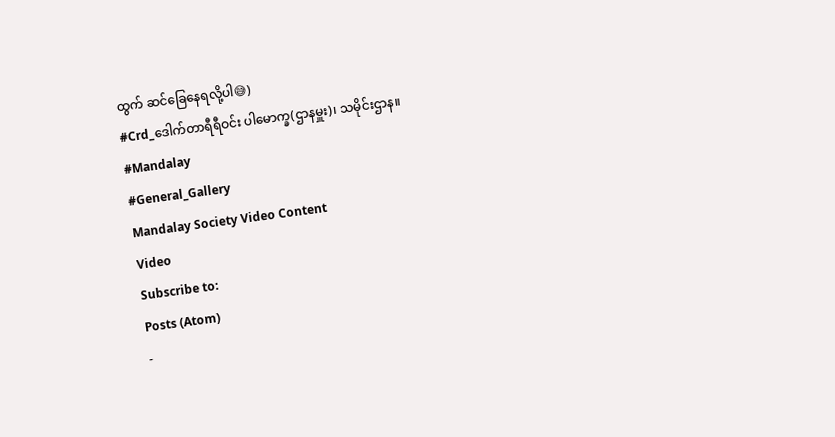ထွက် ဆင်ခြေနေရလို့ပါ😅)
#Crd_ဒေါက်တာရီရီဝင်း ပါမောက္ခ(ဌာနမှူး)၊ သမိုင်းဌာန။
#Mandalay
#General_Gallery
Mandalay Society Video Content
Video
Subscribe to:
Posts (Atom)
-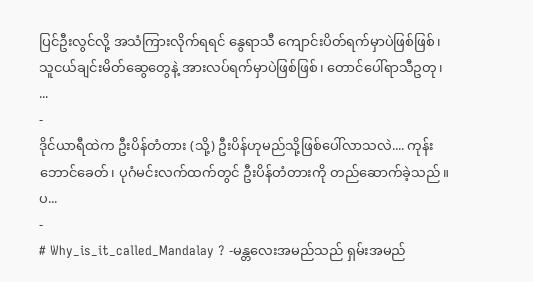ပြင်ဦးလွင်လို့ အသံကြားလိုက်ရရင် နွေရာသီ ကျောင်းပိတ်ရက်မှာပဲဖြစ်ဖြစ်၊ သူငယ်ချင်းမိတ်ဆွေတွေနဲ့ အားလပ်ရက်မှာပဲဖြစ်ဖြစ်၊ တောင်ပေါ်ရာသီဥတု၊ ...
-
ဒိုင်ယာရီထဲက ဦးပိန်တံတား (သို့) ဦးပိန်ဟုမည်သို့ဖြစ်ပေါ်လာသလဲ.... ကုန်းဘောင်ခေတ်၊ ပုဂံမင်းလက်ထက်တွင် ဦးပိန်တံတားကို တည်ဆောက်ခဲ့သည်။ ပ...
-
# Why_is_it_called_Mandalay ? -မန္တလေးအမည်သည် ရှမ်းအမည်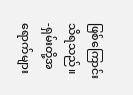ဖြစ်ကြောင်းသိရသည်။ -ရှမ်းတို့အရောက်များ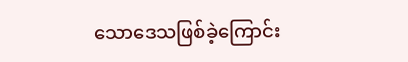သောဒေသဖြစ်ခဲ့ကြောင်း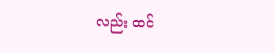လည်း ထင်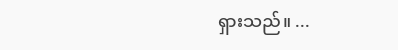ရှားသည်။ ...